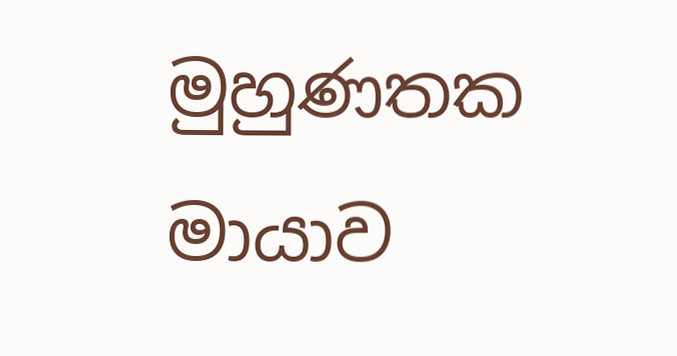මුහුණතක මායාව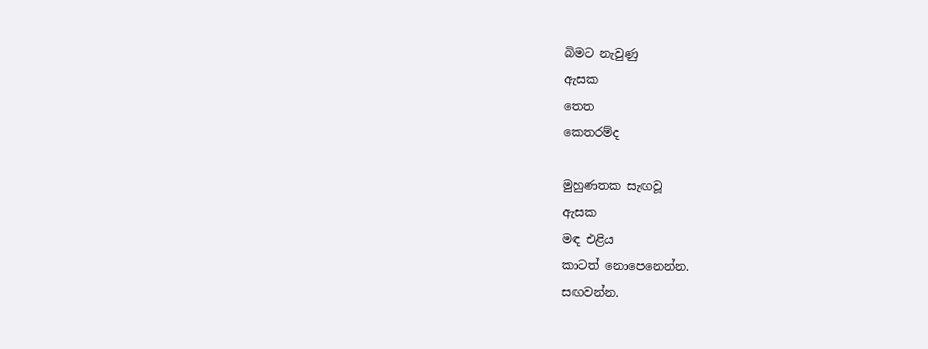බිමට නැවුණු
ඇසක
තෙත
කෙතරම්ද

මුහුණතක සැඟවූ
ඇසක
මඳ එළිය
කාටත් නොපෙනෙන්න.
සඟවන්න.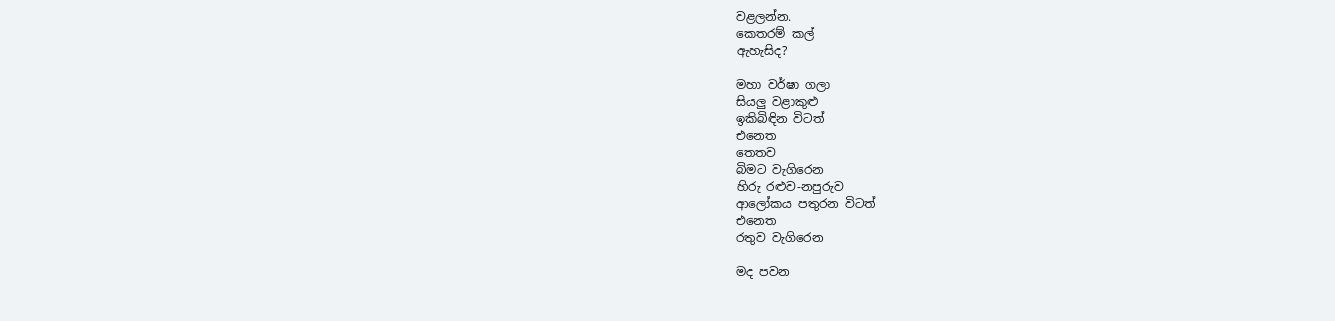වළලන්න.
කෙතරම් කල්
ඇහැසිද?

මහා වර්ෂා ගලා
සියලු වළාකුළු
ඉකිබිඳින විටත්
එනෙත
තෙතව
බිමට වැගිරෙන
හිරු රළුව-නපුරුව
ආලෝකය පතුරන විටත්
එනෙත
රතුව වැගිරෙන

මද පවන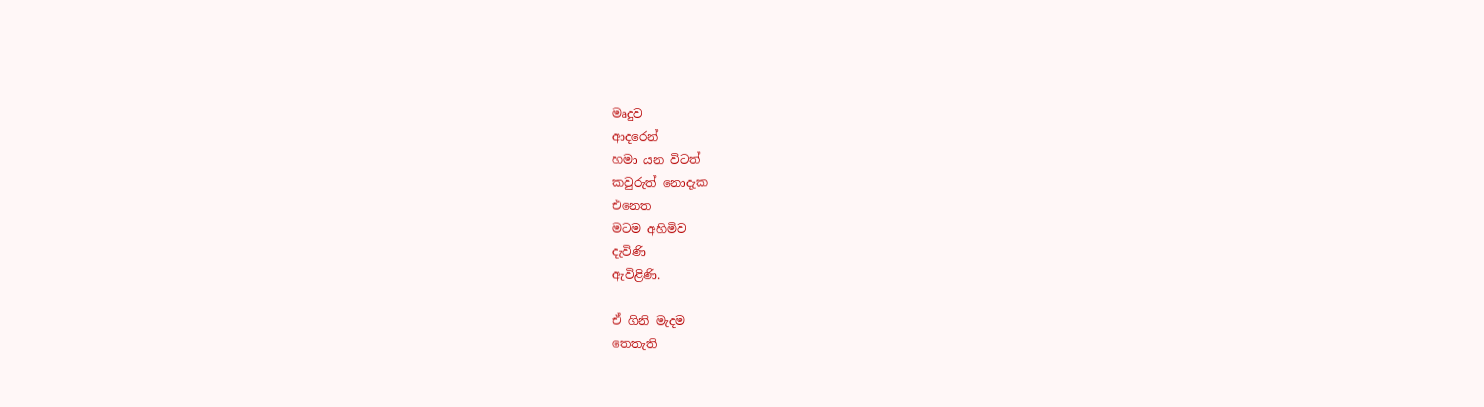මෘදුව
ආදරෙන්
හමා යන විටත්
කවුරුත් නොදැක
එනෙත
මටම අහිමිව
දැවිණි
ඇවිළිණි.

ඒ ගිනි මැදම
තෙතැති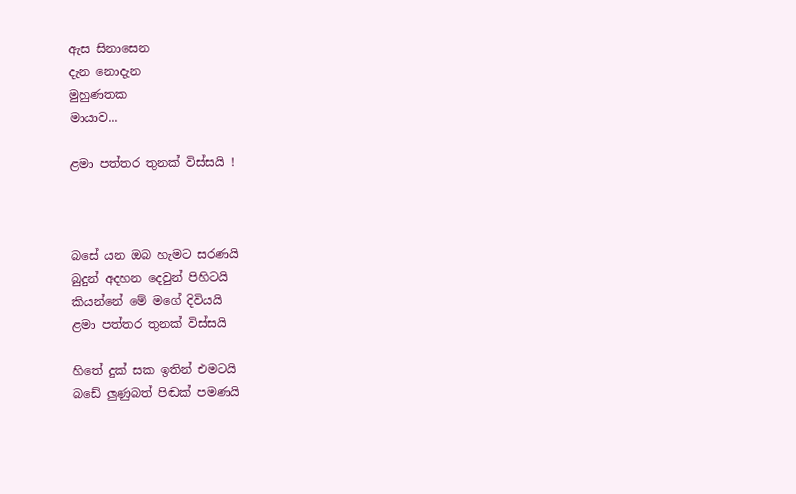ඇස සිනාසෙන
දැන නොදැන
මුහුණතක
මායාව...

ළමා පත්තර තුනක් විස්සයි !



බසේ යන ඔබ හැමට සරණයි
බුදුන් අදහන දෙවුන් පිහිටයි
කියන්නේ මේ මගේ දිවියයි
ළමා පත්තර තුනක් විස්සයි

හිතේ දුක් සක ඉතින් එමටයි
බඩේ ලුණුබත් පිඬක් පමණයි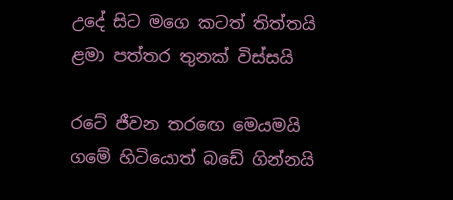උදේ සිට මගෙ කටත් තිත්තයි
ළමා පත්තර තුනක් විස්සයි

රටේ ජීවන තර‍ඟෙ මෙයමයි
ගමේ හිටියොත් බඩේ ගින්නයි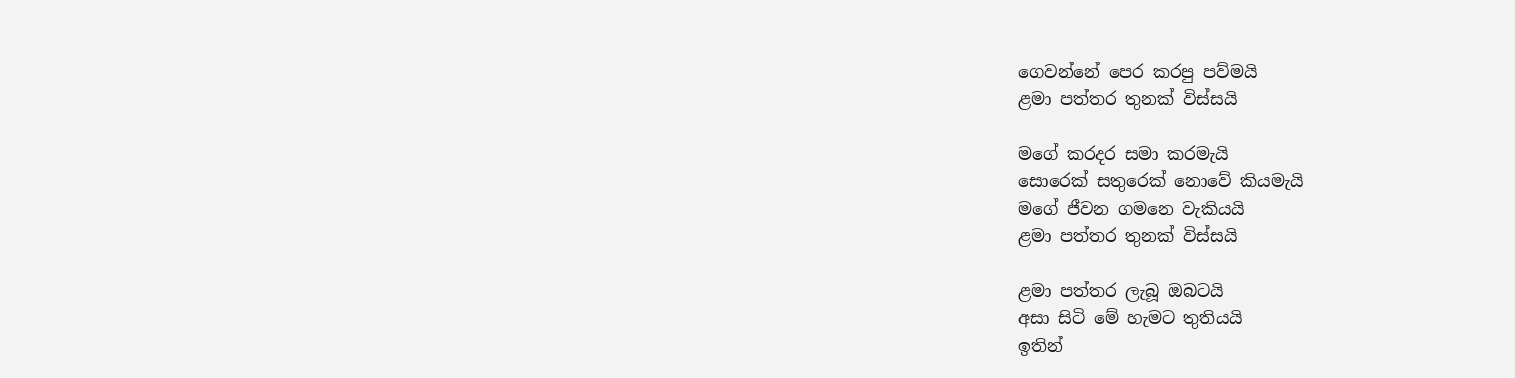ගෙවන්නේ පෙර කරපු පව්මයි
ළමා පත්තර තුනක් විස්සයි

මගේ කරදර සමා කරමැයි
සොරෙක් සතුරෙක් නොවේ කියමැයි
මගේ ජීවන ගමනෙ වැකියයි
ළමා පත්තර තුනක් විස්සයි

ළමා පත්තර ලැබූ ඔබටයි
අසා සිටි මේ හැමට තුතියයි
ඉතින්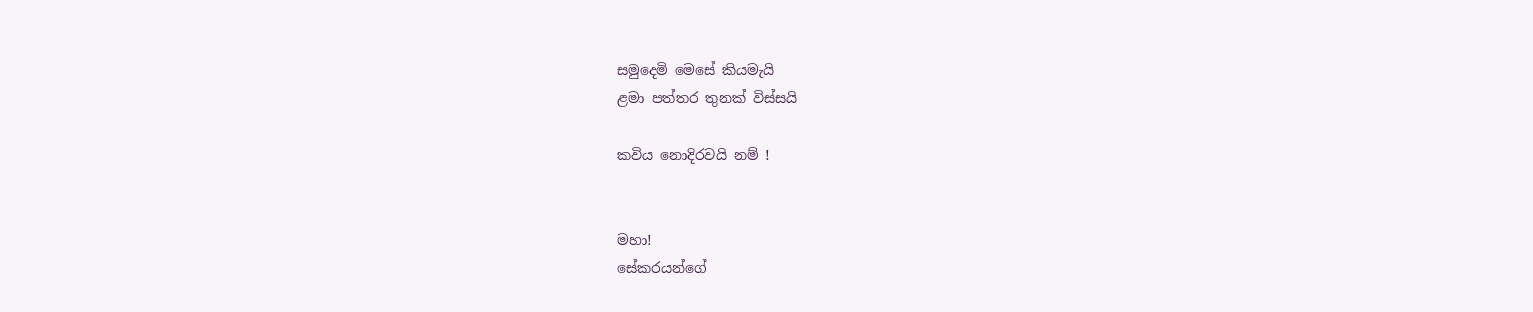සමුදෙමි මෙසේ කියමැයි
ළමා පත්තර තුනක් විස්සයි

කවිය නොදිරවයි නම් !


මහා!
සේකරයන්ගේ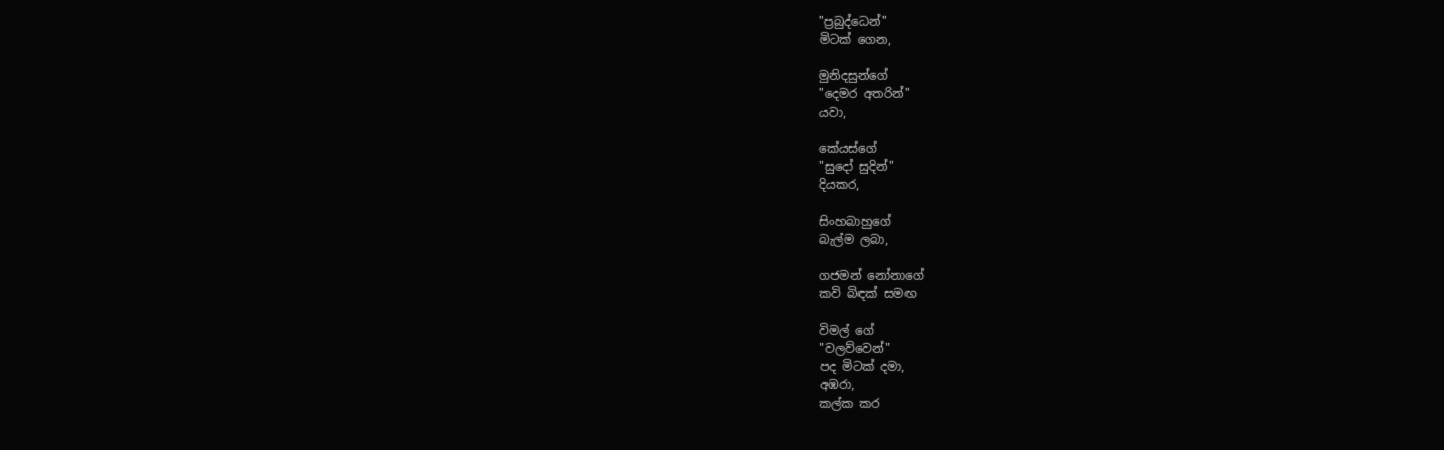"ප්‍රබුද්ධෙන්"
මිටක් ගෙන,

මුනිදසුන්ගේ
"දෙමර අතරින්"
යවා,

කේයස්ගේ
"සුදෝ සුදින්"
දියකර,

සිංහබාහුගේ
බැල්ම ලබා,

ගජමන් නෝනාගේ
කවි බිඳක් සමඟ

විමල් ගේ
"වලව්වෙන්"
පද මිටක් දමා,
අඹරා,
කල්ක කර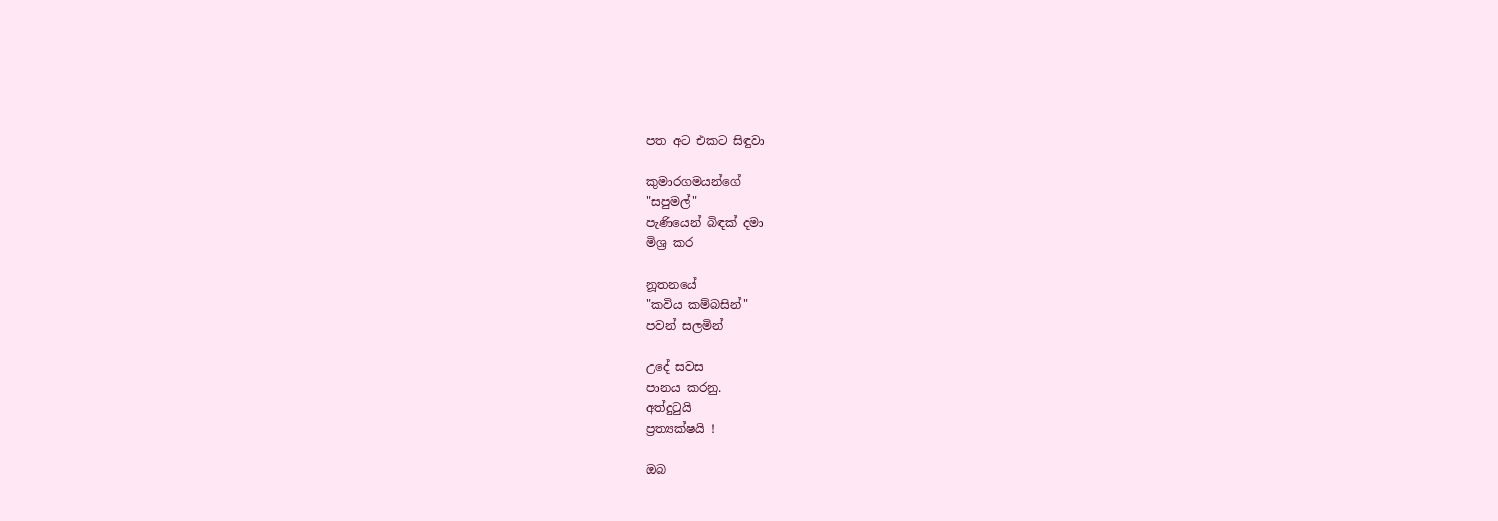පත අට එකට සිඳුවා

කුමාරගමයන්ගේ
"සපුමල්"
පැණියෙන් බිඳක් දමා
මිශ්‍ර කර

නූතනයේ
"කවිය කම්බසින්"
පවන් සලමින්

උදේ සවස
පානය කරනු.
අත්දු‍ටුයි
ප්‍රත්‍යක්ෂයි !

ඔබ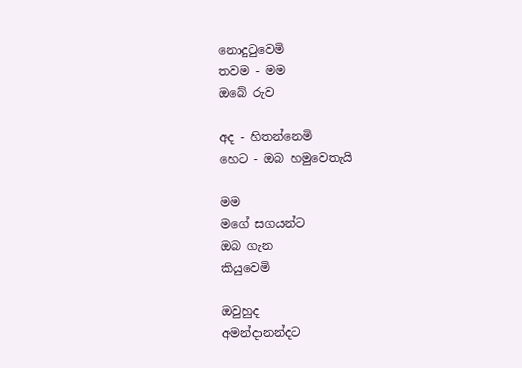නොදු‍ටුවෙමි
තවම - මම
ඔබේ රුව

අද - හිතන්නෙමි
හෙට - ඔබ හමුවෙතැයි

මම
මගේ සගයන්ට
ඔබ ගැන
කියුවෙමි

ඔවුහුද
අමන්දානන්දට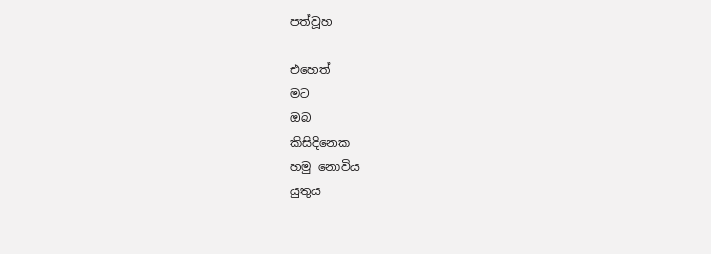පත්වූහ

එහෙත්
මට
ඔබ
කිසිදිනෙක
හමු නොවිය
යුතුය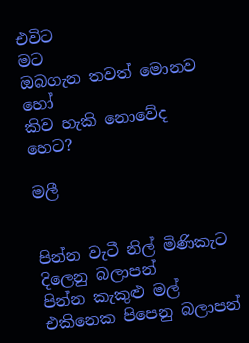එවිට
මට
ඔබගැන තවත් මොනව හෝ
කිව හැකි නොවේද
හෙට?

මලී


පින්න වැටී නිල් මිණිකැට දිලෙනු බලාපන්
පින්න කැකුළු මල් එකිනෙක පිපෙනු බලාපන්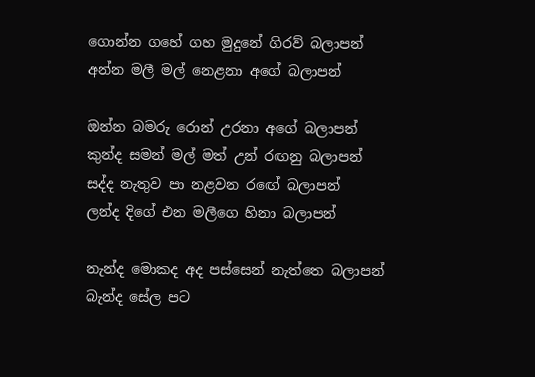ගොන්න ගහේ ගහ මුදුනේ ගිරව් බලාපන්
අන්න මලී මල් නෙළනා අගේ බලාපන්

ඔන්න බමරු රොන් උරනා අගේ බලාපන්
කුන්ද සමන් මල් මත් උන් රඟනු බලාපන්
සද්ද නැතුව පා නළවන රඟේ බලාපන්
ලන්ද දිගේ එන මලීගෙ හිනා බලාපන්

නැන්ද මොකද අද පස්සෙන් නැත්තෙ බලාපන්
බැන්ද සේල පට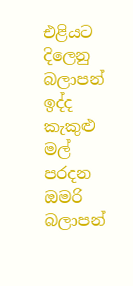එළියට දිලෙනු බලාපන්
ඉද්ද කැකුළු මල් පරදන ඔමරි බලාපන්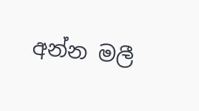අන්න මලී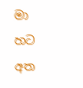මා හට අත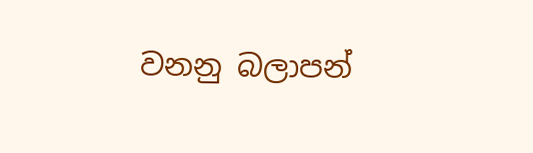වනනු බලාපන්